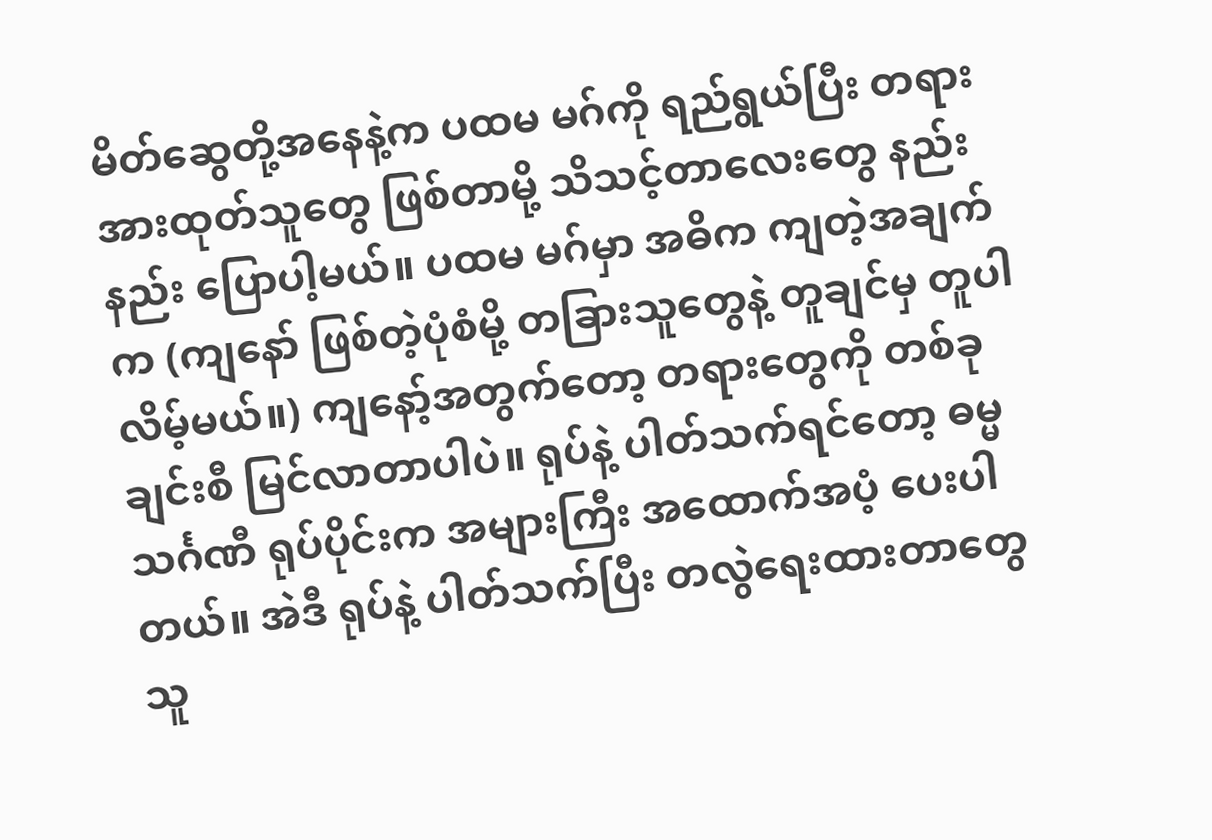မိတ်ဆွေတို့အနေနဲ့က ပထမ မဂ်ကို ရည်ရွယ်ပြီး တရားအားထုတ်သူတွေ ဖြစ်တာမို့ သိသင့်တာလေးတွေ နည်းနည်း ပြောပါ့မယ်။ ပထမ မဂ်မှာ အဓိက ကျတဲ့အချက်က (ကျနော် ဖြစ်တဲ့ပုံစံမို့ တခြားသူတွေနဲ့ တူချင်မှ တူပါလိမ့်မယ်။) ကျနော့်အတွက်တော့ တရားတွေကို တစ်ခုချင်းစီ မြင်လာတာပါပဲ။ ရုပ်နဲ့ ပါတ်သက်ရင်တော့ ဓမ္မသင်္ဂဏီ ရုပ်ပိုင်းက အများကြီး အထောက်အပံ့ ပေးပါတယ်။ အဲဒီ ရုပ်နဲ့ ပါတ်သက်ပြီး တလွဲရေးထားတာတွေ သူ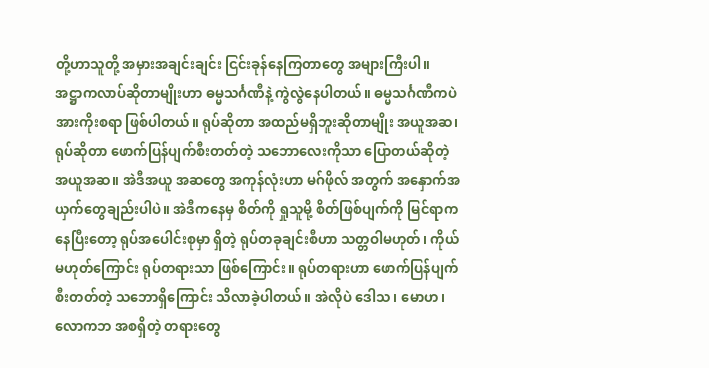တို့ဟာသူတို့ အမှားအချင်းချင်း ငြင်းခုန်နေကြတာတွေ အများကြီးပါ။ အဋ္ဌာကလာပ်ဆိုတာမျိုးဟာ ဓမ္မသင်္ဂဏီနဲ့ ကွဲလွဲနေပါတယ်။ ဓမ္မသင်္ဂဏီကပဲ အားကိုးစရာ ဖြစ်ပါတယ်။ ရုပ်ဆိုတာ အထည်မရှိဘူးဆိုတာမျိုး အယူအဆ၊ ရုပ်ဆိုတာ ဖောက်ပြန်ပျက်စီးတတ်တဲ့ သဘောလေးကိုသာ ပြောတယ်ဆိုတဲ့ အယူအဆ။ အဲဒီအယူ အဆတွေ အကုန်လုံးဟာ မဂ်ဖိုလ် အတွက် အနှောက်အယှက်တွေချည်းပါပဲ။ အဲဒီကနေမှ စိတ်ကို ရှုသူမို့ စိတ်ဖြစ်ပျက်ကို မြင်ရာကနေပြီးတော့ ရုပ်အပေါင်းစုမှာ ရှိတဲ့ ရုပ်တခုချင်းစီဟာ သတ္တဝါမဟုတ်၊ ကိုယ်မဟုတ်ကြောင်း ရုပ်တရားသာ ဖြစ်ကြောင်း။ ရုပ်တရားဟာ ဖောက်ပြန်ပျက်စီးတတ်တဲ့ သဘောရှိကြောင်း သိလာခဲ့ပါတယ်။ အဲလိုပဲ ဒေါသ၊ မောဟ၊ လောကဘ အစရှိတဲ့ တရားတွေ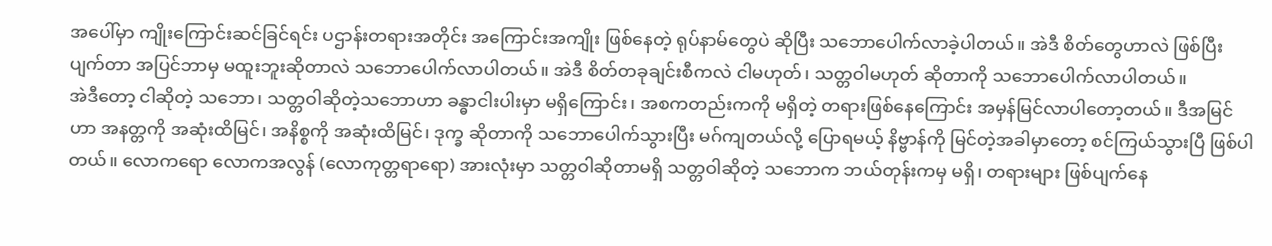အပေါ်မှာ ကျိုးကြောင်းဆင်ခြင်ရင်း ပဌာန်းတရားအတိုင်း အကြောင်းအကျိုး ဖြစ်နေတဲ့ ရုပ်နာမ်တွေပဲ ဆိုပြီး သဘောပေါက်လာခဲ့ပါတယ်။ အဲဒီ စိတ်တွေဟာလဲ ဖြစ်ပြီးပျက်တာ အပြင်ဘာမှ မထူးဘူးဆိုတာလဲ သဘောပေါက်လာပါတယ်။ အဲဒီ စိတ်တခုချင်းစီကလဲ ငါမဟုတ်၊ သတ္တဝါမဟုတ် ဆိုတာကို သဘောပေါက်လာပါတယ်။
အဲဒီတော့ ငါဆိုတဲ့ သဘော၊ သတ္တဝါဆိုတဲ့သဘောဟာ ခန္ဓာငါးပါးမှာ မရှိကြောင်း၊ အစကတည်းကကို မရှိတဲ့ တရားဖြစ်နေကြောင်း အမှန်မြင်လာပါတော့တယ်။ ဒီအမြင်ဟာ အနတ္တကို အဆုံးထိမြင်၊ အနိစ္စကို အဆုံးထိမြင်၊ ဒုက္ခ ဆိုတာကို သဘောပေါက်သွားပြီး မဂ်ကျတယ်လို့ ပြောရမယ့် နိဗ္ဗာန်ကို မြင်တဲ့အခါမှာတော့ စင်ကြယ်သွားပြီ ဖြစ်ပါတယ်။ လောကရော လောကအလွန် (လောကုတ္တရာရော) အားလုံးမှာ သတ္တဝါဆိုတာမရှိ သတ္တဝါဆိုတဲ့ သဘောက ဘယ်တုန်းကမှ မရှိ၊ တရားများ ဖြစ်ပျက်နေ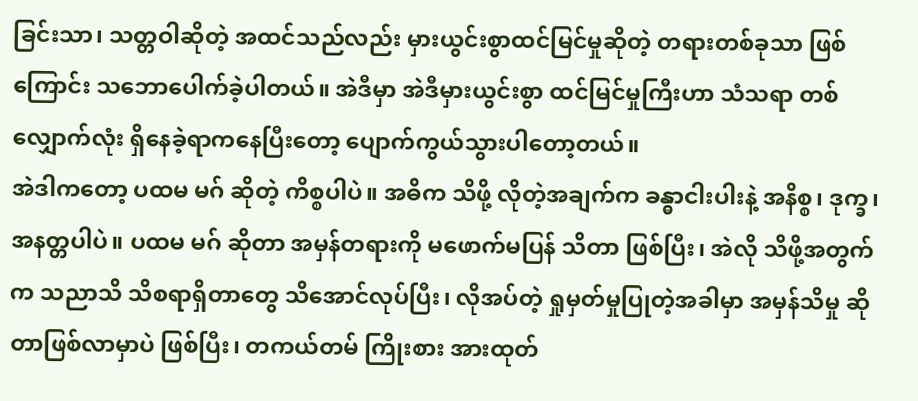ခြင်းသာ၊ သတ္တဝါဆိုတဲ့ အထင်သည်လည်း မှားယွင်းစွာထင်မြင်မှုဆိုတဲ့ တရားတစ်ခုသာ ဖြစ်ကြောင်း သဘောပေါက်ခဲ့ပါတယ်။ အဲဒီမှာ အဲဒီမှားယွင်းစွာ ထင်မြင်မှုကြီးဟာ သံသရာ တစ်လျှောက်လုံး ရှိနေခဲ့ရာကနေပြီးတော့ ပျောက်ကွယ်သွားပါတော့တယ်။
အဲဒါကတော့ ပထမ မဂ် ဆိုတဲ့ ကိစ္စပါပဲ။ အဓိက သိဖို့ လိုတဲ့အချက်က ခန္ဓာငါးပါးနဲ့ အနိစ္စ၊ ဒုက္ခ၊ အနတ္တပါပဲ။ ပထမ မဂ် ဆိုတာ အမှန်တရားကို မဖောက်မပြန် သိတာ ဖြစ်ပြီး၊ အဲလို သိဖို့အတွက်က သညာသိ သိစရာရှိတာတွေ သိအောင်လုပ်ပြီး၊ လိုအပ်တဲ့ ရှုမှတ်မှုပြုတဲ့အခါမှာ အမှန်သိမှု ဆိုတာဖြစ်လာမှာပဲ ဖြစ်ပြီး၊ တကယ်တမ် ကြိုးစား အားထုတ်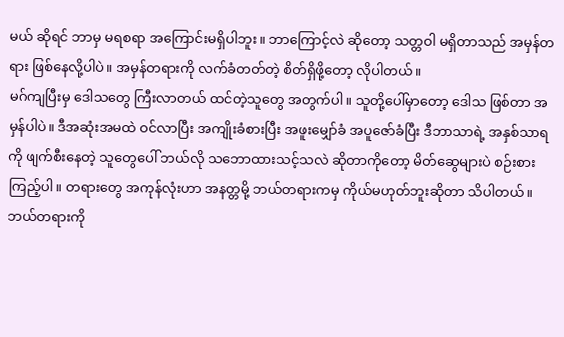မယ် ဆိုရင် ဘာမှ မရစရာ အကြောင်းမရှိပါဘူး။ ဘာကြောင့်လဲ ဆိုတော့ သတ္တဝါ မရှိတာသည် အမှန်တရား ဖြစ်နေလို့ပါပဲ။ အမှန်တရားကို လက်ခံတတ်တဲ့ စိတ်ရှိဖို့တော့ လိုပါတယ်။
မဂ်ကျပြီးမှ ဒေါသတွေ ကြီးလာတယ် ထင်တဲ့သူတွေ အတွက်ပါ။ သူတို့ပေါ်မှာတော့ ဒေါသ ဖြစ်တာ အမှန်ပါပဲ။ ဒီအဆုံးအမထဲ ဝင်လာပြီး အကျိုးခံစားပြီး အဖူးမျှော်ခံ အပူဇော်ခံပြီး ဒီဘာသာရဲ့ အနှစ်သာရကို ဖျက်စီးနေတဲ့ သူတွေပေါ် ဘယ်လို သဘောထားသင့်သလဲ ဆိုတာကိုတော့ မိတ်ဆွေများပဲ စဉ်းစားကြည့်ပါ။ တရားတွေ အကုန်လုံးဟာ အနတ္တမို့ ဘယ်တရားကမှ ကိုယ်မဟုတ်ဘူးဆိုတာ သိပါတယ်။ ဘယ်တရားကို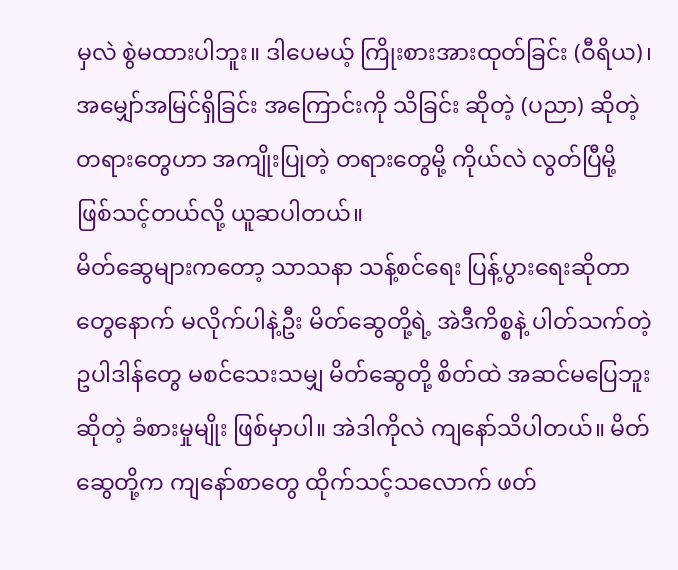မှလဲ စွဲမထားပါဘူး။ ဒါပေမယ့် ကြိုးစားအားထုတ်ခြင်း (ဝီရိယ)၊ အမျှော်အမြင်ရှိခြင်း အကြောင်းကို သိခြင်း ဆိုတဲ့ (ပညာ) ဆိုတဲ့ တရားတွေဟာ အကျိုးပြုတဲ့ တရားတွေမို့ ကိုယ်လဲ လွတ်ပြီမို့ ဖြစ်သင့်တယ်လို့ ယူဆပါတယ်။
မိတ်ဆွေများကတော့ သာသနာ သန့်စင်ရေး ပြန့်ပွားရေးဆိုတာတွေနောက် မလိုက်ပါနဲ့ဦး မိတ်ဆွေတို့ရဲ့ အဲဒီကိစ္စနဲ့ ပါတ်သက်တဲ့ ဥပါဒါန်တွေ မစင်သေးသမျှ မိတ်ဆွေတို့ စိတ်ထဲ အဆင်မပြေဘူးဆိုတဲ့ ခံစားမှုမျိုး ဖြစ်မှာပါ။ အဲဒါကိုလဲ ကျနော်သိပါတယ်။ မိတ်ဆွေတို့က ကျနော်စာတွေ ထိုက်သင့်သလောက် ဖတ်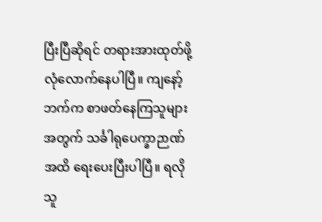ပြီးပြီဆိုရင် တရားအားထုတ်ဖို့ လုံလောက်နေပါပြီ။ ကျနော့်ဘက်က စာဖတ်နေကြသူများအတွက် သင်္ခါရုပေက္ခာဉာဏ်အထိ ရေးပေးပြီးပါပြီ။ ရလိုသူ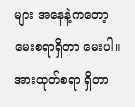များ အနေနဲ့ကတော့ မေးစရာရှိတာ မေးပါ။ အားထုတ်စရာ ရှိတာ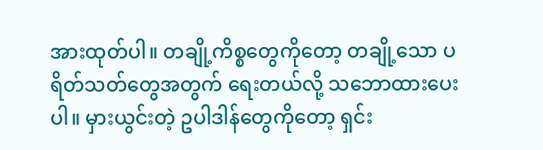အားထုတ်ပါ။ တချို့ကိစ္စတွေကိုတော့ တချို့သော ပရိတ်သတ်တွေအတွက် ရေးတယ်လို့ သဘောထားပေးပါ။ မှားယွင်းတဲ့ ဥပါဒါန်တွေကိုတော့ ရှင်း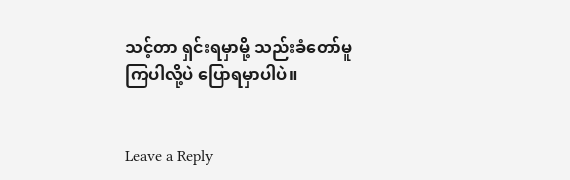သင့်တာ ရှင်းရမှာမို့ သည်းခံတော်မူကြပါလို့ပဲ ပြောရမှာပါပဲ။


Leave a Reply